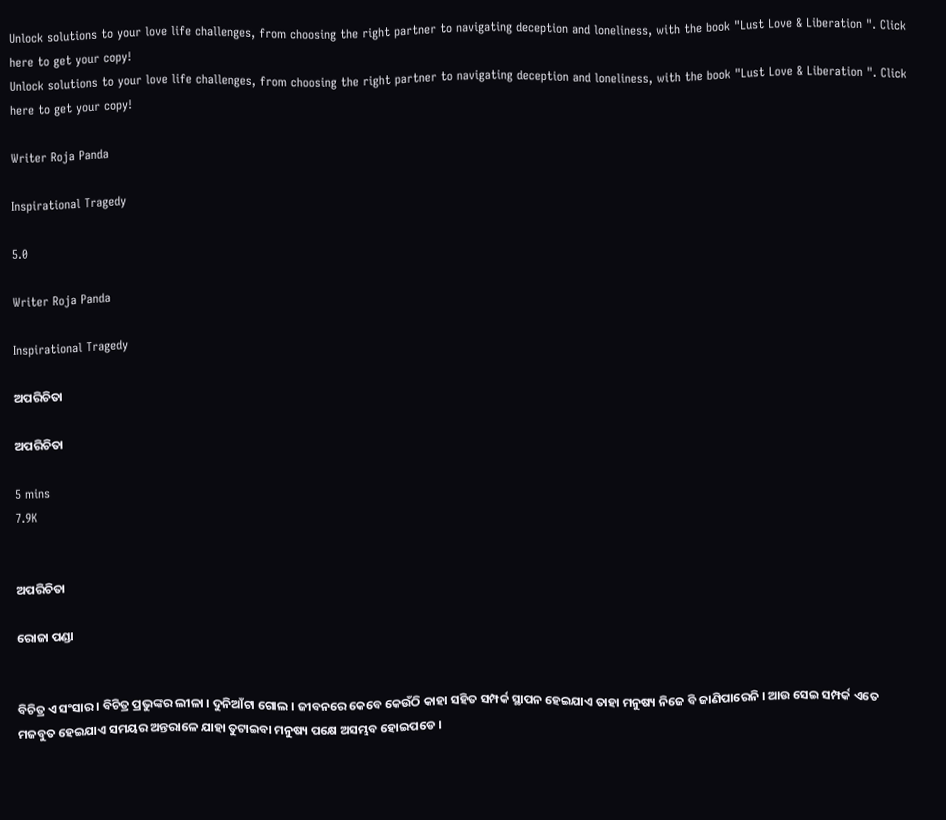Unlock solutions to your love life challenges, from choosing the right partner to navigating deception and loneliness, with the book "Lust Love & Liberation ". Click here to get your copy!
Unlock solutions to your love life challenges, from choosing the right partner to navigating deception and loneliness, with the book "Lust Love & Liberation ". Click here to get your copy!

Writer Roja Panda

Inspirational Tragedy

5.0

Writer Roja Panda

Inspirational Tragedy

ଅପରିଚିତା

ଅପରିଚିତା

5 mins
7.9K


ଅପରିଚିତା

ରୋଜା ପଣ୍ଡା


ବିଚିତ୍ର ଏ ସଂସାର । ବିଚିତ୍ର ପ୍ରଭୁଙ୍କର ଲୀଳା । ଦୁନିଆଁଟା ଗୋଲ । ଜୀବନରେ କେବେ କେଉଁଠି କାହା ସହିତ ସମ୍ପର୍କ ସ୍ଥାପନ ହେଇଯାଏ ତାହା ମନୁଷ୍ୟ ନିଜେ ବି ଜାଣିପାରେନି । ଆଉ ସେଇ ସମ୍ପର୍କ ଏତେ ମଜବୁତ ହେଇଯାଏ ସମୟର ଅନ୍ତରାଳେ ଯାହା ତୁଟାଇବା ମନୁଷ୍ୟ ପକ୍ଷେ ଅସମ୍ଭବ ହୋଇପଡେ ।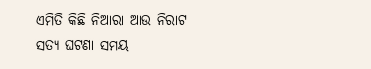ଏମିତି କିଛି ନିଆରା ଆଉ ନିରାଟ ସତ୍ୟ ଘଟଣା ସମୟ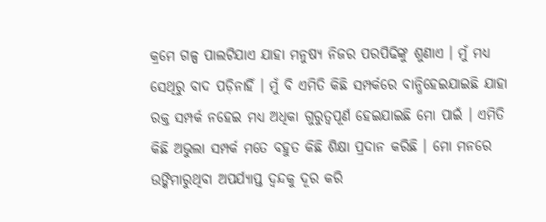କ୍ରମେ ଗଳ୍ପ ପାଲଟିଯାଏ ଯାହା ମନୁଷ୍ୟ ନିଜର ପରପିଢିଙ୍କୁ ଶୁଣାଏ । ମୁଁ ମଧ୍ୟ ସେଥିରୁ ବାଦ ପଡ଼ିନାହିଁ । ମୁଁ ବି ଏମିତି କିଛି ସମ୍ପର୍କରେ ବାନ୍ଧିହେଇଯାଇଛି ଯାହା ରକ୍ତ ସମ୍ପର୍କ ନହେଇ ମଧ୍ୟ ଅଧିକା ଗୁରୁତ୍ୱପୂର୍ଣ ହେଇଯାଇଛି ମୋ ପାଇଁ । ଏମିତି କିଛି ଅଭୁଲା ସମ୍ପର୍କ ମତେ ବହୁତ କିଛି ଶିକ୍ଷା ପ୍ରଦାନ କରିଛି । ମୋ ମନରେ ଉଙ୍କିମାରୁଥିବା ଅପର୍ଯ୍ୟାପ୍ତ ଦ୍ଵନ୍ଦକୁ ଦୂର କରି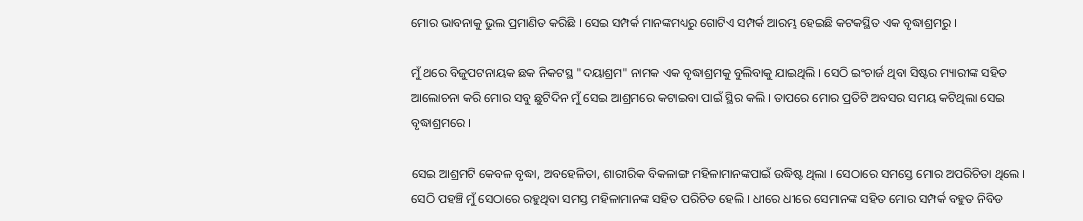ମୋର ଭାବନାକୁ ଭୁଲ ପ୍ରମାଣିତ କରିଛି । ସେଇ ସମ୍ପର୍କ ମାନଙ୍କମଧ୍ୟରୁ ଗୋଟିଏ ସମ୍ପର୍କ ଆରମ୍ଭ ହେଇଛି କଟକସ୍ଥିତ ଏକ ବୃଦ୍ଧାଶ୍ରମରୁ ।

ମୁଁ ଥରେ ବିଜୁପଟନାୟକ ଛକ ନିକଟସ୍ଥ "ଦୟାଶ୍ରମ" ନାମକ ଏକ ବୃଦ୍ଧାଶ୍ରମକୁ ବୁଲିବାକୁ ଯାଇଥିଲି । ସେଠି ଇଂଚାର୍ଜ ଥିବା ସିଷ୍ଟର ମ୍ୟାରୀଙ୍କ ସହିତ ଆଲୋଚନା କରି ମୋର ସବୁ ଛୁଟିଦିନ ମୁଁ ସେଇ ଆଶ୍ରମରେ କଟାଇବା ପାଇଁ ସ୍ଥିର କଲି । ତାପରେ ମୋର ପ୍ରତିଟି ଅବସର ସମୟ କଟିଥିଲା ସେଇ ବୃଦ୍ଧାଶ୍ରମରେ ।

ସେଇ ଆଶ୍ରମଟି କେବଳ ବୃଦ୍ଧା, ଅବହେଳିତା, ଶାରୀରିକ ବିକଳାଙ୍ଗ ମହିଳାମାନଙ୍କପାଇଁ ଉଦ୍ଧିଷ୍ଟ ଥିଲା । ସେଠାରେ ସମସ୍ତେ ମୋର ଅପରିଚିତା ଥିଲେ । ସେଠି ପହଞ୍ଚି ମୁଁ ସେଠାରେ ରହୁଥିବା ସମସ୍ତ ମହିଳାମାନଙ୍କ ସହିତ ପରିଚିତ ହେଲି । ଧୀରେ ଧୀରେ ସେମାନଙ୍କ ସହିତ ମୋର ସମ୍ପର୍କ ବହୁତ ନିବିଡ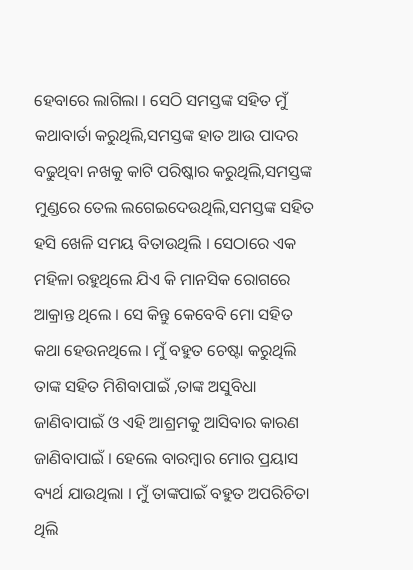ହେବାରେ ଲାଗିଲା । ସେଠି ସମସ୍ତଙ୍କ ସହିତ ମୁଁ କଥାବାର୍ତା କରୁଥିଲି,ସମସ୍ତଙ୍କ ହାତ ଆଉ ପାଦର ବଢୁଥିବା ନଖକୁ କାଟି ପରିଷ୍କାର କରୁଥିଲି,ସମସ୍ତଙ୍କ ମୁଣ୍ଡରେ ତେଲ ଲଗେଇଦେଉଥିଲି,ସମସ୍ତଙ୍କ ସହିତ ହସି ଖେଳି ସମୟ ବିତାଉଥିଲି । ସେଠାରେ ଏକ ମହିଳା ରହୁଥିଲେ ଯିଏ କି ମାନସିକ ରୋଗରେ ଆକ୍ରାନ୍ତ ଥିଲେ । ସେ କିନ୍ତୁ କେବେବି ମୋ ସହିତ କଥା ହେଉନଥିଲେ । ମୁଁ ବହୁତ ଚେଷ୍ଟା କରୁଥିଲି ତାଙ୍କ ସହିତ ମିଶିବାପାଇଁ ,ତାଙ୍କ ଅସୁବିଧା ଜାଣିବାପାଇଁ ଓ ଏହି ଆଶ୍ରମକୁ ଆସିବାର କାରଣ ଜାଣିବାପାଇଁ । ହେଲେ ବାରମ୍ବାର ମୋର ପ୍ରୟାସ ବ୍ୟର୍ଥ ଯାଉଥିଲା । ମୁଁ ତାଙ୍କପାଇଁ ବହୁତ ଅପରିଚିତା ଥିଲି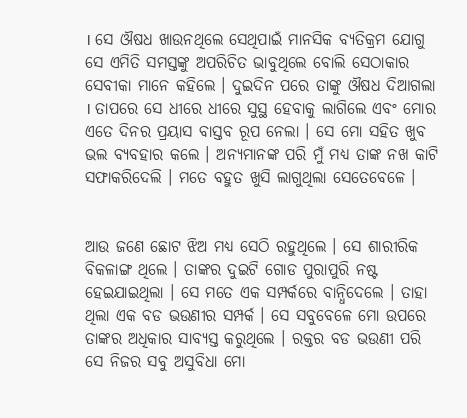। ସେ ଔଷଧ ଖାଉନଥିଲେ ସେଥିପାଇଁ ମାନସିକ ବ୍ୟତିକ୍ରମ ଯୋଗୁ ସେ ଏମିତି ସମସ୍ତଙ୍କୁ ଅପରିଚିତ ଭାବୁଥିଲେ ବୋଲି ସେଠାକାର ସେବୀକା ମାନେ କହିଲେ । ଦୁଇଦିନ ପରେ ତାଙ୍କୁ ଔଷଧ ଦିଆଗଲା । ତାପରେ ସେ ଧୀରେ ଧୀରେ ସୁସ୍ଥ ହେବାକୁ ଲାଗିଲେ ଏବଂ ମୋର ଏତେ ଦିନର ପ୍ରୟାସ ବାସ୍ତବ ରୂପ ନେଲା । ସେ ମୋ ସହିତ ଖୁବ ଭଲ ବ୍ୟବହାର କଲେ । ଅନ୍ୟମାନଙ୍କ ପରି ମୁଁ ମଧ୍ୟ ତାଙ୍କ ନଖ କାଟି ସଫାକରିଦେଲି । ମତେ ବହୁତ ଖୁସି ଲାଗୁଥିଲା ସେତେବେଳେ ।


ଆଉ ଜଣେ ଛୋଟ ଝିଅ ମଧ୍ୟ ସେଠି ରହୁଥିଲେ । ସେ ଶାରୀରିକ ବିକଳାଙ୍ଗ ଥିଲେ । ତାଙ୍କର ଦୁଇଟି ଗୋଡ ପୁରାପୁରି ନଷ୍ଟ ହେଇଯାଇଥିଲା । ସେ ମତେ ଏକ ସମ୍ପର୍କରେ ବାନ୍ଧିଦେଲେ । ତାହା ଥିଲା ଏକ ବଡ ଭଉଣୀର ସମ୍ପର୍କ । ସେ ସବୁବେଳେ ମୋ ଉପରେ ତାଙ୍କର ଅଧିକାର ସାବ୍ୟସ୍ତ କରୁଥିଲେ । ରକ୍ତର ବଡ ଭଉଣୀ ପରି ସେ ନିଜର ସବୁ ଅସୁବିଧା ମୋ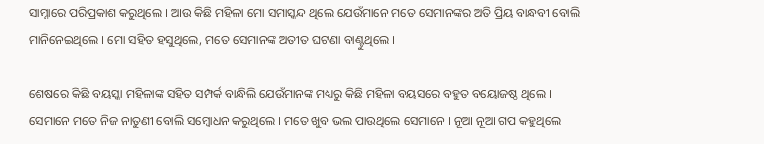ସାମ୍ନାରେ ପରିପ୍ରକାଶ କରୁଥିଲେ । ଆଉ କିଛି ମହିଳା ମୋ ସମାସ୍କନ୍ଦ ଥିଲେ ଯେଉଁମାନେ ମତେ ସେମାନଙ୍କର ଅତି ପ୍ରିୟ ବାନ୍ଧବୀ ବୋଲି ମାନିନେଇଥିଲେ । ମୋ ସହିତ ହସୁଥିଲେ, ମତେ ସେମାନଙ୍କ ଅତୀତ ଘଟଣା ବାଣ୍ଟୁଥିଲେ ।

ଶେଷରେ କିଛି ବୟସ୍କା ମହିଳାଙ୍କ ସହିତ ସମ୍ପର୍କ ବାନ୍ଧିଲି ଯେଉଁମାନଙ୍କ ମଧ୍ୟରୁ କିଛି ମହିଳା ବୟସରେ ବହୁତ ବୟୋଜଷ୍ଠ ଥିଲେ । ସେମାନେ ମତେ ନିଜ ନାତୁଣୀ ବୋଲି ସମ୍ବୋଧନ କରୁଥିଲେ । ମତେ ଖୁବ ଭଲ ପାଉଥିଲେ ସେମାନେ । ନୂଆ ନୂଆ ଗପ କହୁଥିଲେ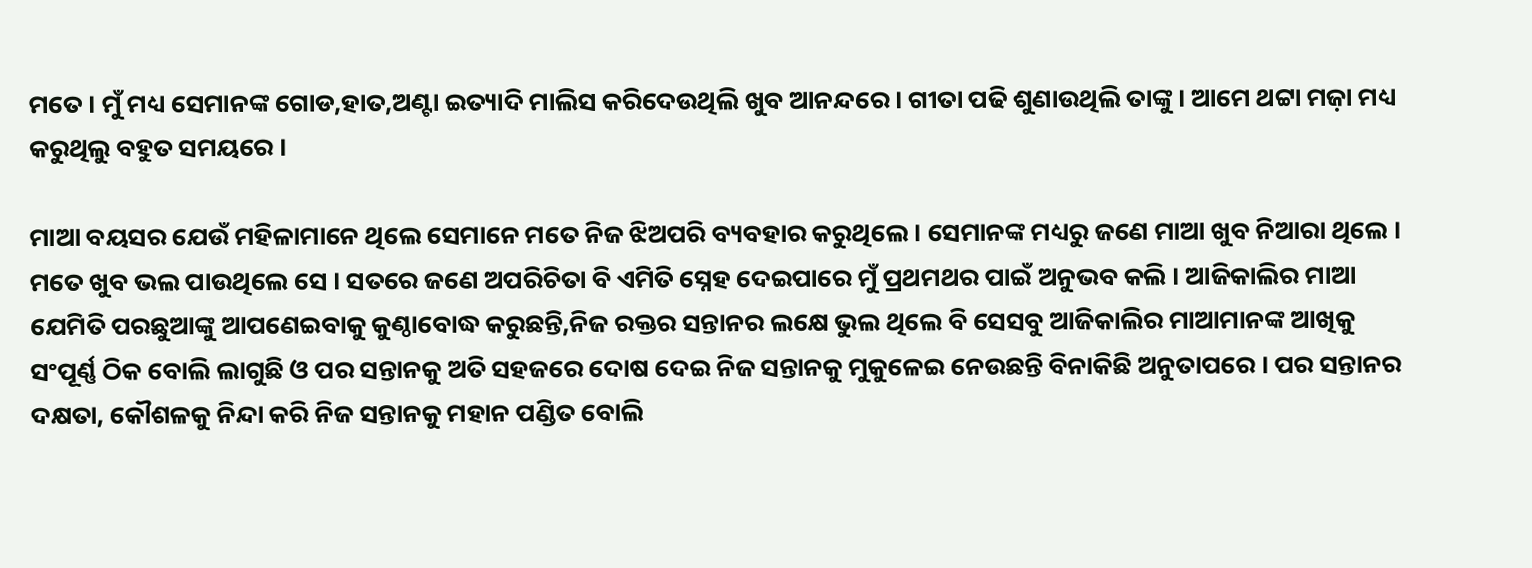ମତେ । ମୁଁ ମଧ୍ୟ ସେମାନଙ୍କ ଗୋଡ,ହାତ,ଅଣ୍ଟା ଇତ୍ୟାଦି ମାଲିସ କରିଦେଉଥିଲି ଖୁବ ଆନନ୍ଦରେ । ଗୀତା ପଢି ଶୁଣାଉଥିଲି ତାଙ୍କୁ । ଆମେ ଥଟ୍ଟା ମଜ଼ା ମଧ୍ୟ କରୁଥିଲୁ ବହୁତ ସମୟରେ ।

ମାଆ ବୟସର ଯେଉଁ ମହିଳାମାନେ ଥିଲେ ସେମାନେ ମତେ ନିଜ ଝିଅପରି ବ୍ୟବହାର କରୁଥିଲେ । ସେମାନଙ୍କ ମଧ୍ୟରୁ ଜଣେ ମାଆ ଖୁବ ନିଆରା ଥିଲେ । ମତେ ଖୁବ ଭଲ ପାଉଥିଲେ ସେ । ସତରେ ଜଣେ ଅପରିଚିତା ବି ଏମିତି ସ୍ନେହ ଦେଇପାରେ ମୁଁ ପ୍ରଥମଥର ପାଇଁ ଅନୁଭବ କଲି । ଆଜିକାଲିର ମାଆ ଯେମିତି ପରଛୁଆଙ୍କୁ ଆପଣେଇବାକୁ କୁଣ୍ଠାବୋଦ୍ଧ କରୁଛନ୍ତି,ନିଜ ରକ୍ତର ସନ୍ତାନର ଲକ୍ଷେ ଭୁଲ ଥିଲେ ବି ସେସବୁ ଆଜିକାଲିର ମାଆମାନଙ୍କ ଆଖିକୁ ସଂପୂର୍ଣ୍ଣ ଠିକ ବୋଲି ଲାଗୁଛି ଓ ପର ସନ୍ତାନକୁ ଅତି ସହଜରେ ଦୋଷ ଦେଇ ନିଜ ସନ୍ତାନକୁ ମୁକୁଳେଇ ନେଉଛନ୍ତି ବିନାକିଛି ଅନୁତାପରେ । ପର ସନ୍ତାନର ଦକ୍ଷତା, କୌଶଳକୁ ନିନ୍ଦା କରି ନିଜ ସନ୍ତାନକୁ ମହାନ ପଣ୍ଡିତ ବୋଲି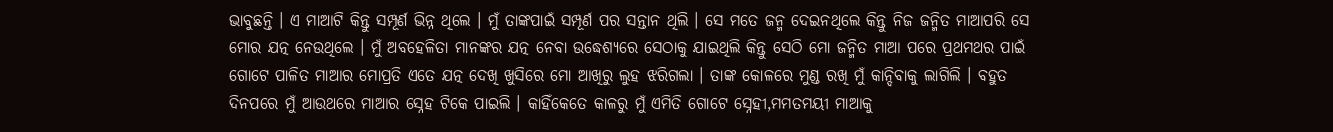ଭାବୁଛନ୍ତି । ଏ ମାଆଟି କିନ୍ତୁ ସମ୍ପୂର୍ଣ ଭିନ୍ନ ଥିଲେ । ମୁଁ ତାଙ୍କପାଇଁ ସମ୍ପୂର୍ଣ ପର ସନ୍ତାନ ଥିଲି । ସେ ମତେ ଜନ୍ମ ଦେଇନଥିଲେ କିନ୍ତୁ ନିଜ ଜନ୍ମିତ ମାଆପରି ସେ ମୋର ଯତ୍ନ ନେଉଥିଲେ । ମୁଁ ଅବହେଳିତା ମାନଙ୍କର ଯତ୍ନ ନେବା ଉଦ୍ଧେଶ୍ୟରେ ସେଠାକୁ ଯାଇଥିଲି କିନ୍ତୁ ସେଠି ମୋ ଜନ୍ମିତ ମାଆ ପରେ ପ୍ରଥମଥର ପାଇଁ ଗୋଟେ ପାଳିତ ମାଆର ମୋପ୍ରତି ଏତେ ଯତ୍ନ ଦେଖି ଖୁସିରେ ମୋ ଆଖିରୁ ଲୁହ ଝରିଗଲା । ତାଙ୍କ କୋଳରେ ମୁଣ୍ଡ ରଖି ମୁଁ କାନ୍ଦିବାକୁ ଲାଗିଲି । ବହୁତ ଦିନପରେ ମୁଁ ଆଉଥରେ ମାଆର ସ୍ନେହ ଟିକେ ପାଇଲି । କାହିଁକେତେ କାଳରୁ ମୁଁ ଏମିତି ଗୋଟେ ସ୍ନେହୀ,ମମତମୟୀ ମାଆକୁ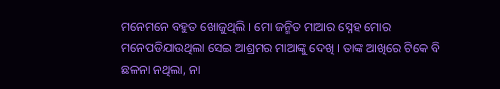ମନେମନେ ବହୁତ ଖୋଜୁଥିଲି । ମୋ ଜନ୍ମିତ ମାଆର ସ୍ନେହ ମୋର ମନେପଡିଯାଉଥିଲା ସେଇ ଆଶ୍ରମର ମାଆଙ୍କୁ ଦେଖି । ତାଙ୍କ ଆଖିରେ ଟିକେ ବି ଛଳନା ନଥିଲା, ନା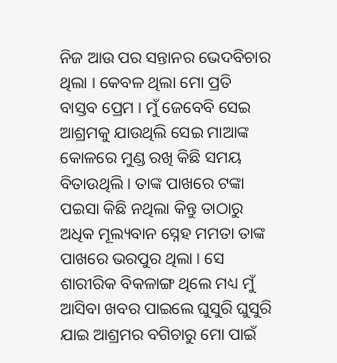ନିଜ ଆଉ ପର ସନ୍ତାନର ଭେଦବିଚାର ଥିଲା । କେବଳ ଥିଲା ମୋ ପ୍ରତି ବାସ୍ତବ ପ୍ରେମ । ମୁଁ ଜେବେବି ସେଇ ଆଶ୍ରମକୁ ଯାଉଥିଲି ସେଇ ମାଆଙ୍କ କୋଳରେ ମୁଣ୍ଡ ରଖି କିଛି ସମୟ ବିତାଉଥିଲି । ତାଙ୍କ ପାଖରେ ଟଙ୍କା ପଇସା କିଛି ନଥିଲା କିନ୍ତୁ ତାଠାରୁ ଅଧିକ ମୂଲ୍ୟବାନ ସ୍ନେହ ମମତା ତାଙ୍କ ପାଖରେ ଭରପୁର ଥିଲା । ସେ ଶାରୀରିକ ବିକଳାଙ୍ଗ ଥିଲେ ମଧ୍ୟ ମୁଁ ଆସିବା ଖବର ପାଇଲେ ଘୁସୁରି ଘୁସୁରି ଯାଇ ଆଶ୍ରମର ବଗିଚାରୁ ମୋ ପାଇଁ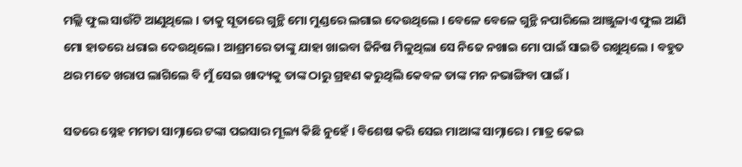ମଲ୍ଲି ଫୁଲ ସାଉଁଟି ଆଣୁଥିଲେ । ତାକୁ ସୂତାରେ ଗୁନ୍ଥି ମୋ ମୁଣ୍ଡରେ ଲଗାଇ ଦେଉଥିଲେ । ବେଳେ ବେଳେ ଗୁନ୍ଥି ନପାରିଲେ ଆଞ୍ଜୁଳାଏ ଫୁଲ ଆଣି ମୋ ହାତରେ ଧରାଇ ଦେଉଥିଲେ । ଆଶ୍ରମରେ ତାଙ୍କୁ ଯାହା ଖାଇବା ଜିନିଷ ମିଳୁଥିଲା ସେ ନିଜେ ନଖାଇ ମୋ ପାଇଁ ସାଇତି ରଖୁଥିଲେ । ବହୁତ ଥର ମତେ ଖରାପ ଲାଗିଲେ ବି ମୁଁ ସେଇ ଖାଦ୍ୟକୁ ତାଙ୍କ ଠାରୁ ଗ୍ରହଣ କରୁଥିଲି କେବଳ ତାଙ୍କ ମନ ନଭାଙ୍ଗିବା ପାଇଁ ।

ସତରେ ସ୍ନେହ ମମତା ସାମ୍ନାରେ ଟଙ୍କା ପଇସାର ମୂଲ୍ୟ କିଛି ନୁହେଁ । ବିଶେଷ କରି ସେଇ ମାଆଙ୍କ ସାମ୍ନାରେ । ମାତ୍ର କେଇ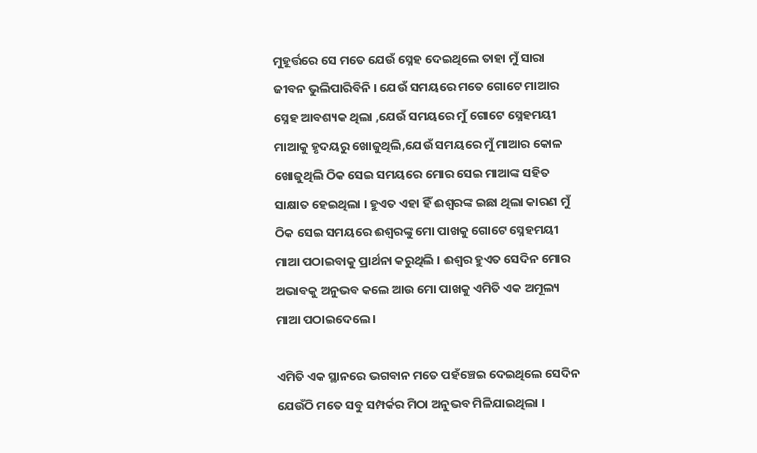ମୁହୂର୍ତ୍ତରେ ସେ ମତେ ଯେଉଁ ସ୍ନେହ ଦେଇଥିଲେ ତାହା ମୁଁ ସାରା ଜୀବନ ଭୁଲିପାରିବିନି । ଯେଉଁ ସମୟରେ ମତେ ଗୋଟେ ମାଆର ସ୍ନେହ ଆବଶ୍ୟକ ଥିଲା ,ଯେଉଁ ସମୟରେ ମୁଁ ଗୋଟେ ସ୍ନେହମୟୀ ମାଆକୁ ହୃଦୟରୁ ଖୋଜୁଥିଲି,ଯେଉଁ ସମୟରେ ମୁଁ ମାଆର କୋଳ ଖୋଜୁଥିଲି ଠିକ ସେଇ ସମୟରେ ମୋର ସେଇ ମାଆଙ୍କ ସହିତ ସାକ୍ଷାତ ହେଇଥିଲା । ହୁଏତ ଏହା ହିଁ ଈଶ୍ୱରଙ୍କ ଇଛା ଥିଲା କାରଣ ମୁଁ ଠିକ ସେଇ ସମୟରେ ଈଶ୍ୱରଙ୍କୁ ମୋ ପାଖକୁ ଗୋଟେ ସ୍ନେହମୟୀ ମାଆ ପଠାଇବାକୁ ପ୍ରାର୍ଥନା କରୁଥିଲି । ଈଶ୍ୱର ହୁଏତ ସେଦିନ ମୋର ଅଭାବକୁ ଅନୁଭବ କଲେ ଆଉ ମୋ ପାଖକୁ ଏମିତି ଏକ ଅମୂଲ୍ୟ ମାଆ ପଠାଇଦେଲେ ।

ଏମିତି ଏକ ସ୍ଥାନରେ ଭଗବାନ ମତେ ପହଁଞ୍ଚେଇ ଦେଇଥିଲେ ସେଦିନ ଯେଉଁଠି ମତେ ସବୁ ସମ୍ପର୍କର ମିଠା ଅନୁଭବ ମିଳିଯାଇଥିଲା ।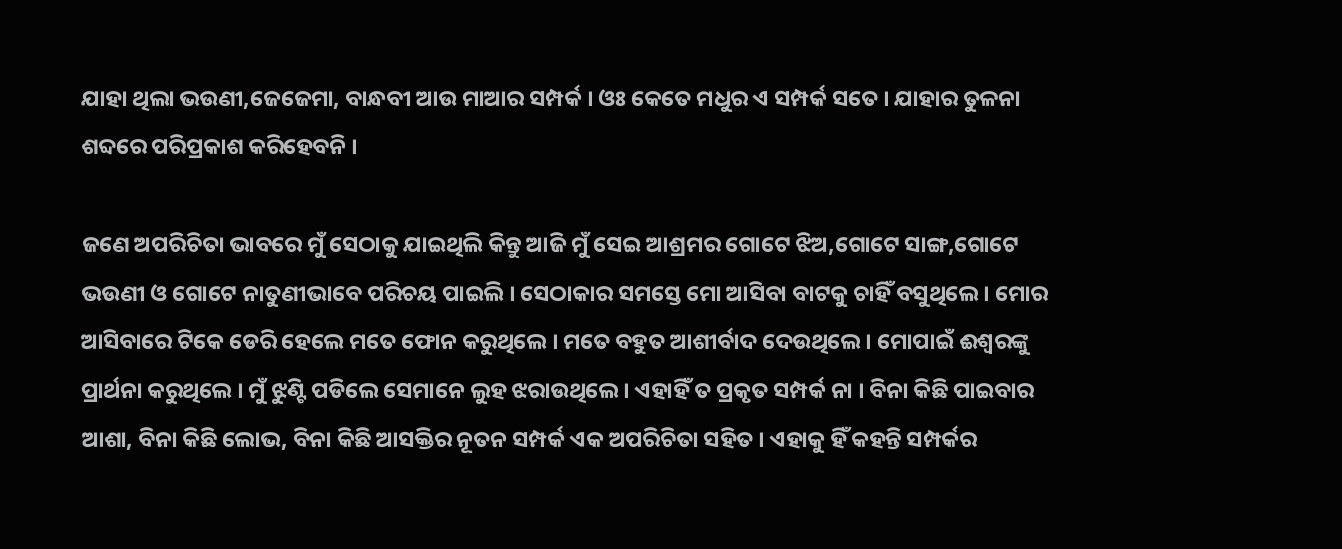ଯାହା ଥିଲା ଭଉଣୀ,ଜେଜେମା, ବାନ୍ଧବୀ ଆଉ ମାଆର ସମ୍ପର୍କ । ଓଃ କେତେ ମଧୁର ଏ ସମ୍ପର୍କ ସତେ । ଯାହାର ତୁଳନା ଶବ୍ଦରେ ପରିପ୍ରକାଶ କରିହେବନି ।

ଜଣେ ଅପରିଚିତା ଭାବରେ ମୁଁ ସେଠାକୁ ଯାଇଥିଲି କିନ୍ତୁ ଆଜି ମୁଁ ସେଇ ଆଶ୍ରମର ଗୋଟେ ଝିଅ,ଗୋଟେ ସାଙ୍ଗ,ଗୋଟେ ଭଉଣୀ ଓ ଗୋଟେ ନାତୁଣୀଭାବେ ପରିଚୟ ପାଇଲି । ସେଠାକାର ସମସ୍ତେ ମୋ ଆସିବା ବାଟକୁ ଚାହିଁ ବସୁଥିଲେ । ମୋର ଆସିବାରେ ଟିକେ ଡେରି ହେଲେ ମତେ ଫୋନ କରୁଥିଲେ । ମତେ ବହୁତ ଆଶୀର୍ବାଦ ଦେଉଥିଲେ । ମୋପାଇଁ ଈଶ୍ୱରଙ୍କୁ ପ୍ରାର୍ଥନା କରୁଥିଲେ । ମୁଁ ଝୁଣ୍ଟି ପଡିଲେ ସେମାନେ ଲୁହ ଝରାଉଥିଲେ । ଏହାହିଁ ତ ପ୍ରକୃତ ସମ୍ପର୍କ ନା । ବିନା କିଛି ପାଇବାର ଆଶା, ବିନା କିଛି ଲୋଭ, ବିନା କିଛି ଆସକ୍ତିର ନୂତନ ସମ୍ପର୍କ ଏକ ଅପରିଚିତା ସହିତ । ଏହାକୁ ହିଁ କହନ୍ତି ସମ୍ପର୍କର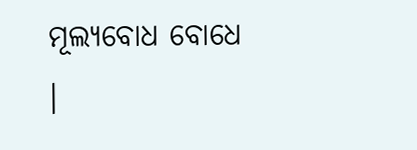ମୂଲ୍ୟବୋଧ ବୋଧେ ।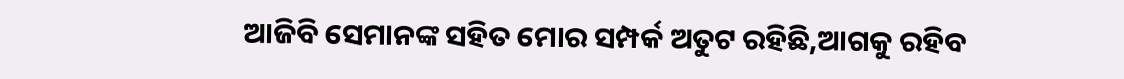ଆଜିବି ସେମାନଙ୍କ ସହିତ ମୋର ସମ୍ପର୍କ ଅତୁଟ ରହିଛି,ଆଗକୁ ରହିବ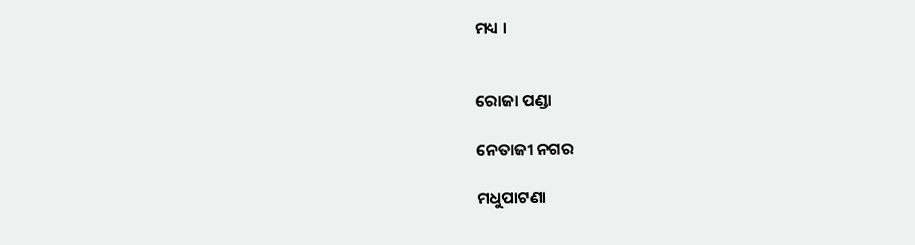ମଧ୍ୟ ।


ରୋଜା ପଣ୍ଡା

ନେତାଜୀ ନଗର

ମଧୁପାଟଣା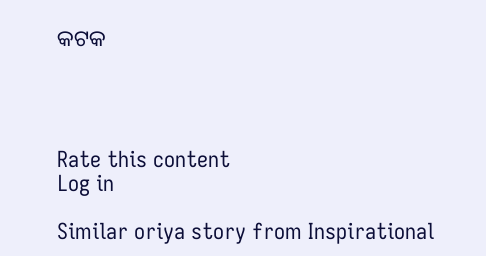କଟକ




Rate this content
Log in

Similar oriya story from Inspirational